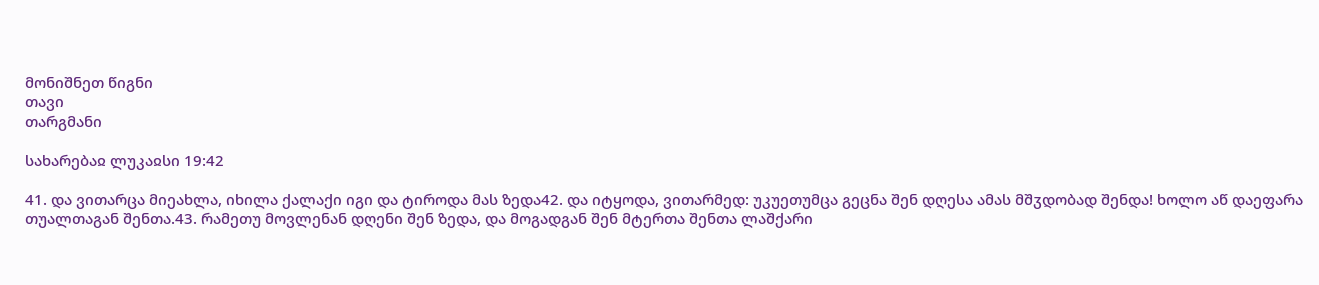მონიშნეთ წიგნი
თავი
თარგმანი

სახარებაჲ ლუკაჲსი 19:42

41. და ვითარცა მიეახლა, იხილა ქალაქი იგი და ტიროდა მას ზედა42. და იტყოდა, ვითარმედ: უკუეთუმცა გეცნა შენ დღესა ამას მშჳდობად შენდა! ხოლო აწ დაეფარა თუალთაგან შენთა.43. რამეთუ მოვლენან დღენი შენ ზედა, და მოგადგან შენ მტერთა შენთა ლაშქარი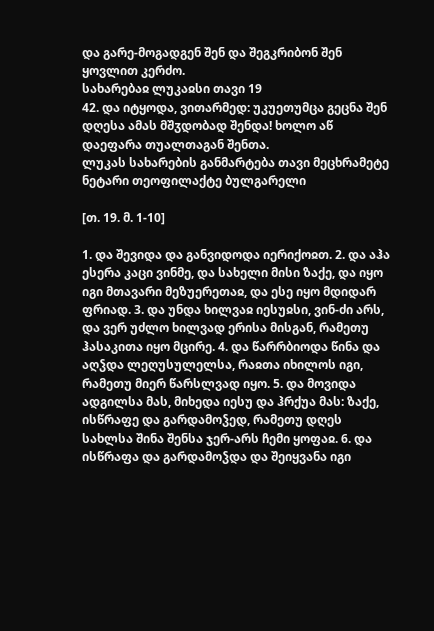და გარე-მოგადგენ შენ და შეგკრიბონ შენ ყოვლით კერძო.
სახარებაჲ ლუკაჲსი თავი 19
42. და იტყოდა, ვითარმედ: უკუეთუმცა გეცნა შენ დღესა ამას მშჳდობად შენდა! ხოლო აწ დაეფარა თუალთაგან შენთა.
ლუკას სახარების განმარტება თავი მეცხრამეტე
ნეტარი თეოფილაქტე ბულგარელი

[თ. 19. მ. 1-10]

1. და შევიდა და განვიდოდა იერიქოჲთ. 2. და აჰა ესერა კაცი ვინმე, და სახელი მისი ზაქე, და იყო იგი მთავარი მეზუერეთაჲ, და ესე იყო მდიდარ ფრიად. 3. და უნდა ხილვაჲ იესუჲსი, ვინ-ძი არს, და ვერ უძლო ხილვად ერისა მისგან, რამეთუ ჰასაკითა იყო მცირე. 4. და წარრბიოდა წინა და აღჴდა ლეღუსულელსა, რაჲთა იხილოს იგი, რამეთუ მიერ წარსლვად იყო. 5. და მოვიდა ადგილსა მას, მიხედა იესუ და ჰრქუა მას: ზაქე, ისწრაფე და გარდამოჴედ, რამეთუ დღეს სახლსა შინა შენსა ჯერ-არს ჩემი ყოფაჲ. 6. და ისწრაფა და გარდამოჴდა და შეიყვანა იგი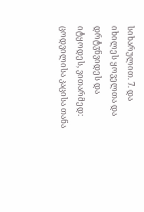სიხარულით. 7. და იხილეს ყოველთა და დრტჳნვიდეს და იტყოდეს, ვითარმედ: ცოდვილისა კაცისა თანა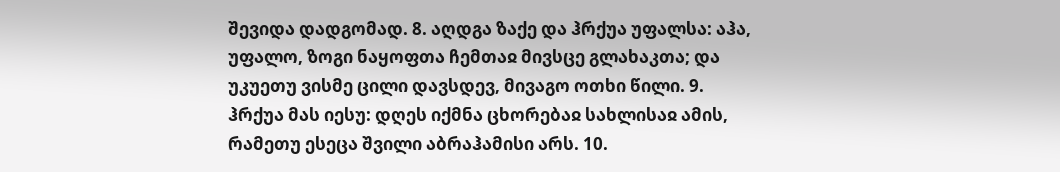შევიდა დადგომად. 8. აღდგა ზაქე და ჰრქუა უფალსა: აჰა, უფალო, ზოგი ნაყოფთა ჩემთაჲ მივსცე გლახაკთა; და უკუეთუ ვისმე ცილი დავსდევ, მივაგო ოთხი წილი. 9. ჰრქუა მას იესუ: დღეს იქმნა ცხორებაჲ სახლისაჲ ამის, რამეთუ ესეცა შვილი აბრაჰამისი არს. 10.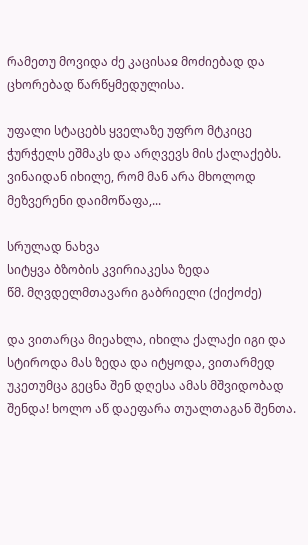რამეთუ მოვიდა ძე კაცისაჲ მოძიებად და ცხორებად წარწყმედულისა.

უფალი სტაცებს ყველაზე უფრო მტკიცე ჭურჭელს ეშმაკს და არღვევს მის ქალაქებს. ვინაიდან იხილე, რომ მან არა მხოლოდ მეზვერენი დაიმოწაფა,...

სრულად ნახვა
სიტყვა ბზობის კვირიაკესა ზედა
წმ. მღვდელმთავარი გაბრიელი (ქიქოძე)

და ვითარცა მიეახლა, იხილა ქალაქი იგი და სტიროდა მას ზედა და იტყოდა, ვითარმედ უკეთუმცა გეცნა შენ დღესა ამას მშვიდობად შენდა! ხოლო აწ დაეფარა თუალთაგან შენთა.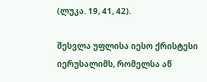(ლუკა. 19, 41, 42).

შესვლა უფლისა იესო ქრისტესი იერუსალიმს, რომელსა აწ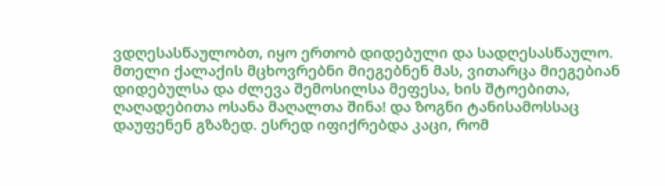ვდღესასწაულობთ, იყო ერთობ დიდებული და სადღესასწაულო. მთელი ქალაქის მცხოვრებნი მიეგებნენ მას, ვითარცა მიეგებიან დიდებულსა და ძლევა შემოსილსა მეფესა, ხის შტოებითა, ღაღადებითა ოსანა მაღალთა შინა! და ზოგნი ტანისამოსსაც დაუფენენ გზაზედ. ესრედ იფიქრებდა კაცი, რომ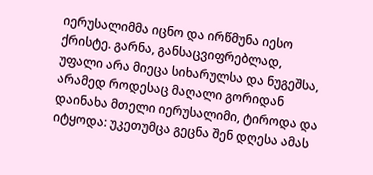იერუსალიმმა იცნო და ირწმუნა იესო ქრისტე. გარნა, განსაცვიფრებლად, უფალი არა მიეცა სიხარულსა და ნუგეშსა, არამედ როდესაც მაღალი გორიდან დაინახა მთელი იერუსალიმი, ტიროდა და იტყოდა: უკეთუმცა გეცნა შენ დღესა ამას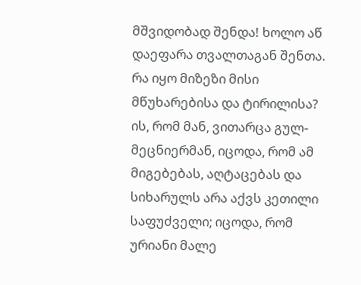მშვიდობად შენდა! ხოლო აწ დაეფარა თვალთაგან შენთა. რა იყო მიზეზი მისი მწუხარებისა და ტირილისა? ის, რომ მან, ვითარცა გულ-მეცნიერმან, იცოდა, რომ ამ მიგებებას, აღტაცებას და სიხარულს არა აქვს კეთილი საფუძველი; იცოდა, რომ ურიანი მალე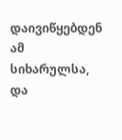დაივიწყებდენ ამ სიხარულსა, და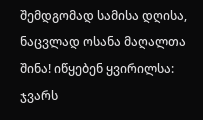შემდგომად სამისა დღისა, ნაცვლად ოსანა მაღალთა შინა! იწყებენ ყვირილსა: ჯვარს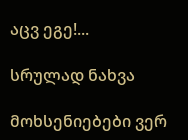აცვ ეგე!...

სრულად ნახვა

მოხსენიებები ვერ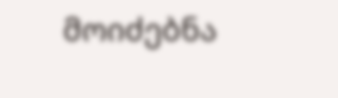მოიძებნა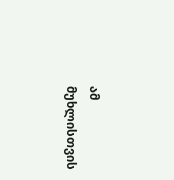ამ მუხლისთვის